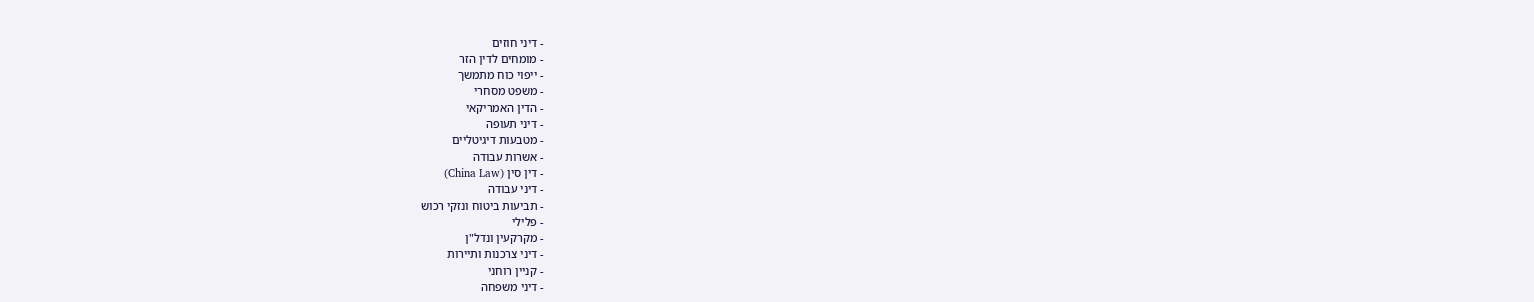- דיני חוזים
- מומחים לדין הזר
- ייפוי כוח מתמשך
- משפט מסחרי
- הדין האמריקאי
- דיני תעופה
- מטבעות דיגיטליים
- אשרות עבודה
- דין סין (China Law)
- דיני עבודה
- תביעות ביטוח ונזקי רכוש
- פלילי
- מקרקעין ונדל"ן
- דיני צרכנות ותיירות
- קניין רוחני
- דיני משפחה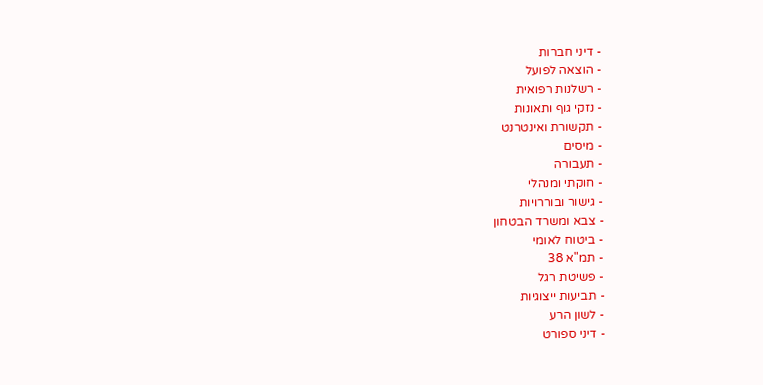- דיני חברות
- הוצאה לפועל
- רשלנות רפואית
- נזקי גוף ותאונות
- תקשורת ואינטרנט
- מיסים
- תעבורה
- חוקתי ומנהלי
- גישור ובוררויות
- צבא ומשרד הבטחון
- ביטוח לאומי
- תמ"א 38
- פשיטת רגל
- תביעות ייצוגיות
- לשון הרע
- דיני ספורט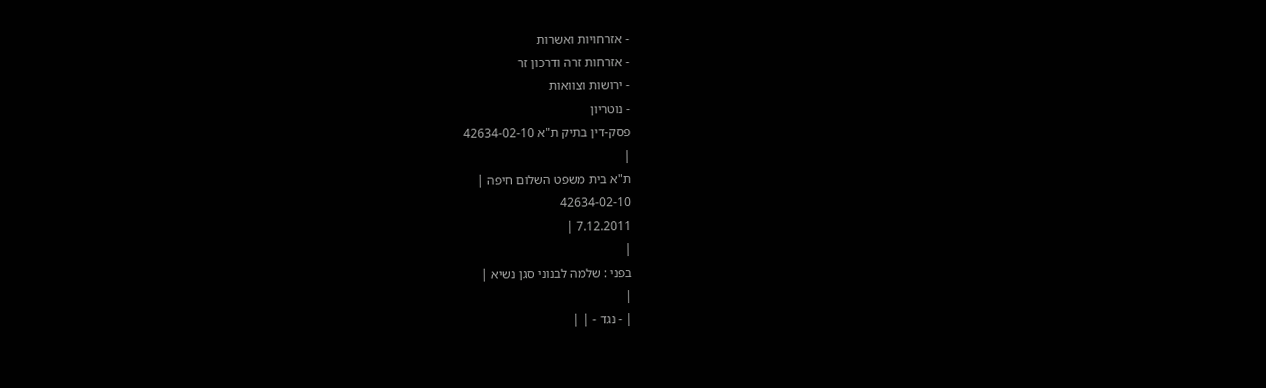- אזרחויות ואשרות
- אזרחות זרה ודרכון זר
- ירושות וצוואות
- נוטריון
פסק-דין בתיק ת"א 42634-02-10
|
ת"א בית משפט השלום חיפה |
42634-02-10
7.12.2011 |
|
בפני : שלמה לבנוני סגן נשיא |
|
| - נגד - | |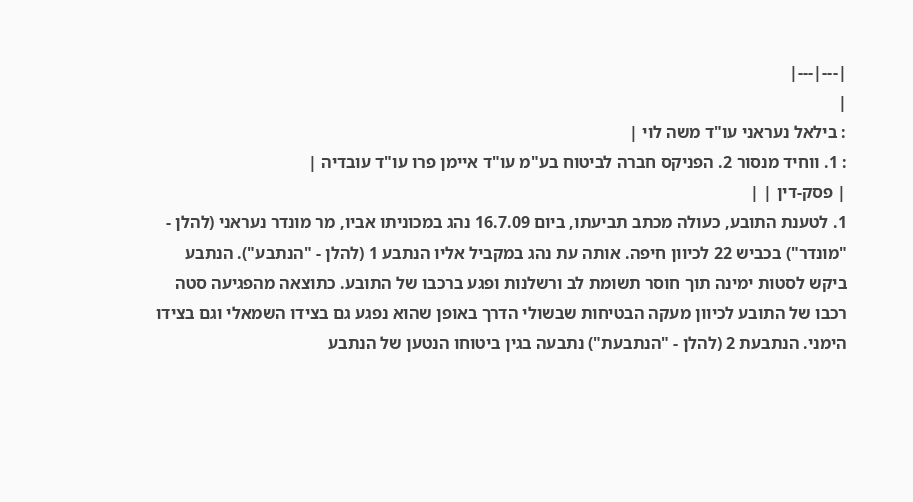|---|---|
|
: בילאל נעראני עו"ד משה לוי |
: 1. ווחיד מנסור 2. הפניקס חברה לביטוח בע"מ עו"ד איימן פרו עו"ד עובדיה |
| פסק-דין | |
1. לטענת התובע, כעולה מכתב תביעתו, ביום 16.7.09 נהג במכוניתו אביו, מר מונדר נעראני (להלן - "מונדר") בכביש 22 לכיוון חיפה. אותה עת נהג במקביל אליו הנתבע 1 (להלן - "הנתבע"). הנתבע ביקש לסטות ימינה תוך חוסר תשומת לב ורשלנות ופגע ברכבו של התובע. כתוצאה מהפגיעה סטה רכבו של התובע לכיוון מעקה הבטיחות שבשולי הדרך באופן שהוא נפגע גם בצידו השמאלי וגם בצידו הימני. הנתבעת 2 (להלן - "הנתבעת") נתבעה בגין ביטוחו הנטען של הנתבע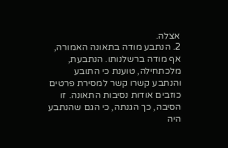אצלה.
2. הנתבע מודה בתאונה האמורה, אף מודה ברשלנותו. הנתבעת, מלכתחילה, טוענת כי התובע והנתבע קשרו קשר למסירת פרטים כוזבים אודות נסיבות התאונה. זו הסיבה, כך הגנתה, כי הגם שהנתבע היה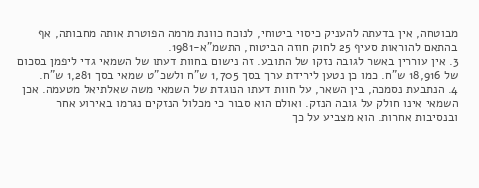מבוטחה, אין בדעתה להעניק כיסוי ביטוחי, לנוכח כוונת מרמה הפוטרת אותה מחבותה, אף בהתאם להוראות סעיף 25 לחוק חוזה הביטוח, התשמ"א-1981.
3. אין עוררין באשר לגובה נזקו של התובע. זה נישום בחוות דעתו של השמאי גדי ליפמן בסכום של 18,916 ש"ח. כמו כן נטען לירידת ערך בסך 1,705 ש"ח ולשכ"ט שמאי בסך 1,281 ש"ח.
4. הנתבעת נסמכה, בין השאר, על חוות דעתו הנוגדת של השמאי משה שאלתיאל מטעמה. אכן השמאי אינו חולק על גובה הנזק. ואולם הוא סבור כי מכלול הנזקים נגרמו באירוע אחר ובנסיבות אחרות. הוא מצביע על כך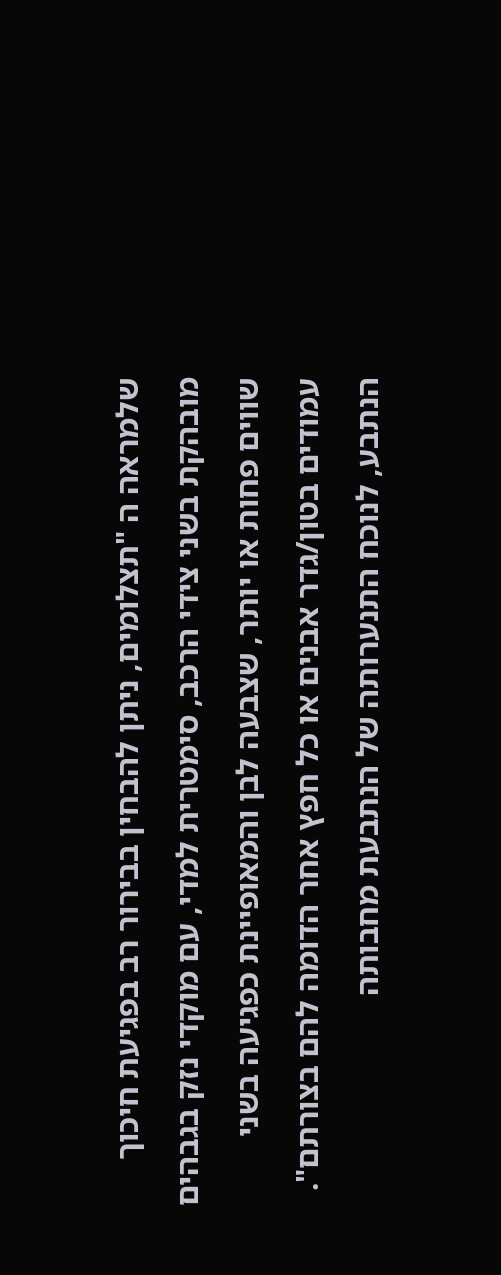שלמראה ה "תצלומים, ניתן להבחין בבירור רב בפגיעת חיכוך מובהקת בשני צידי הרכב, סימטרית למדי, עם מוקדי נזק בגבהים שווים פחות או יותר, שצבעה לבן והמאופיינת כפגיעה בשני עמודים בטון/גדר אבנים או כל חפץ אחר הדומה להם בצורתם".
הנתבע, לנוכח התנערותה של הנתבעת מחבותה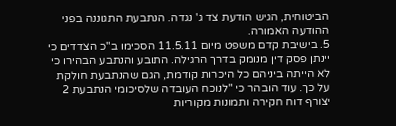הביטוחית, הגיש הודעת צד ג' נגדה. הנתבעת התגוננה בפני ההודעה האמורה.
5. בישיבת קדם משפט מיום 11.5.11 הסכימו ב"כ הצדדים כי יינתן פסק דין מנומק בדרך הרגילה. התובע והנתבע הבהירו כי לא הייתה ביניהם כל היכרות קודמת, הגם שהנתבעת חולקת על כך. עוד הובהר כי "לנוכח העובדה שלסיכומי הנתבעת 2 יצורף דוח חקירה ותמונות מקוריות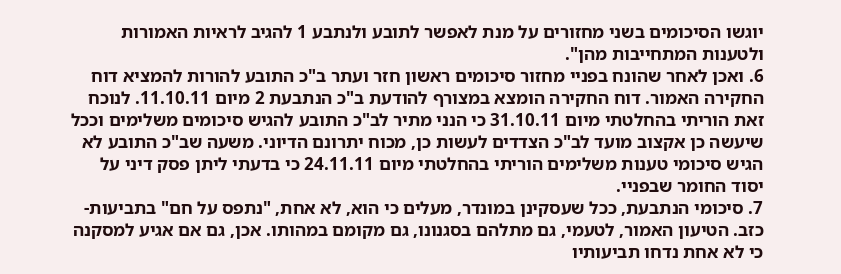יוגשו הסיכומים בשני מחזורים על מנת לאפשר לתובע ולנתבע 1 להגיב לראיות האמורות ולטענות המתחייבות מהן".
6. ואכן לאחר שהונח בפניי מחזור סיכומים ראשון חזר ועתר ב"כ התובע להורות להמציא דוח החקירה האמור. דוח החקירה הומצא במצורף להודעת ב"כ הנתבעת 2 מיום 11.10.11. לנוכח זאת הוריתי בהחלטתי מיום 31.10.11 כי הנני מתיר לב"כ התובע להגיש סיכומים משלימים וככל שיעשה כן אקצוב מועד לב"כ הצדדים לעשות כן, מכוח יתרונם הדיוני. משעה שב"כ התובע לא הגיש סיכומי טענות משלימים הוריתי בהחלטתי מיום 24.11.11 כי בדעתי ליתן פסק דיני על יסוד החומר שבפניי.
7. סיכומי הנתבעת, ככל שעסקינן במונדר, מעלים כי הוא, לא אחת, "נתפס על חם" בתביעות- כזב. הטיעון האמור, לטעמי, גם מתלהם בסגנונו, גם מקומם במהותו. אכן, גם אם אגיע למסקנה כי לא אחת נדחו תביעותיו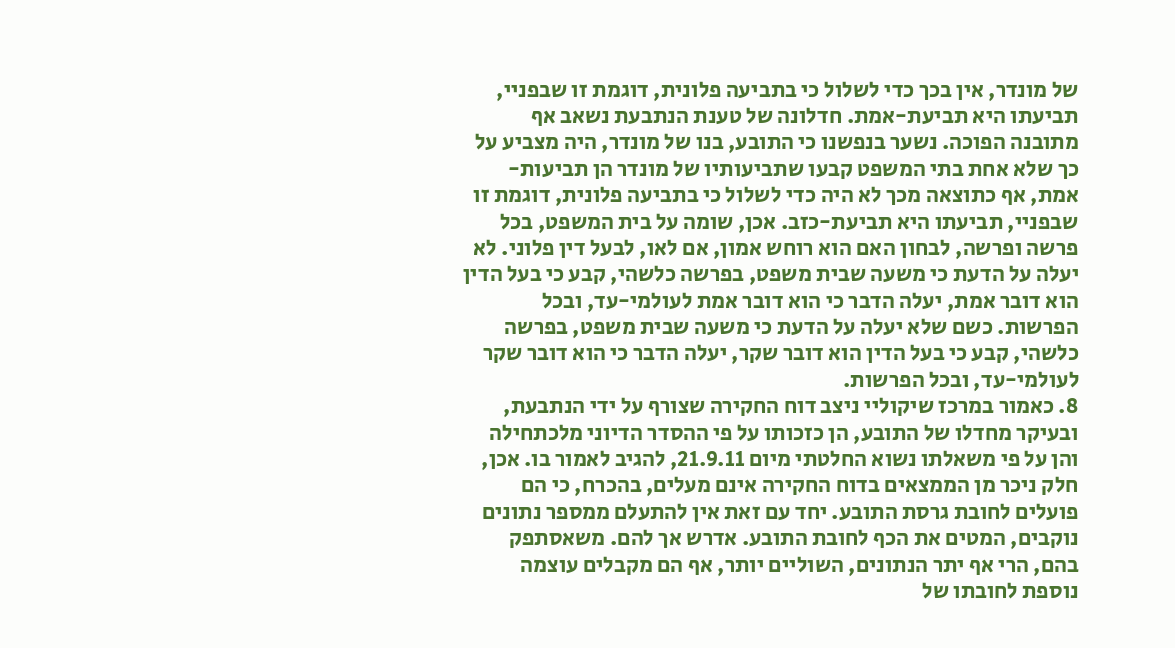של מונדר, אין בכך כדי לשלול כי בתביעה פלונית, דוגמת זו שבפניי, תביעתו היא תביעת-אמת. חדלונה של טענת הנתבעת נשאב אף מתובנה הפוכה. נשער בנפשנו כי התובע, בנו של מונדר, היה מצביע על כך שלא אחת בתי המשפט קבעו שתביעותיו של מונדר הן תביעות-אמת, אף כתוצאה מכך לא היה כדי לשלול כי בתביעה פלונית, דוגמת זו שבפניי, תביעתו היא תביעת-כזב. אכן, שומה על בית המשפט, בכל פרשה ופרשה, לבחון האם הוא רוחש אמון, אם לאו, לבעל דין פלוני. לא יעלה על הדעת כי משעה שבית משפט, בפרשה כלשהי, קבע כי בעל הדין הוא דובר אמת, יעלה הדבר כי הוא דובר אמת לעולמי-עד, ובכל הפרשות. כשם שלא יעלה על הדעת כי משעה שבית משפט, בפרשה כלשהי, קבע כי בעל הדין הוא דובר שקר, יעלה הדבר כי הוא דובר שקר לעולמי-עד, ובכל הפרשות.
8. כאמור במרכז שיקוליי ניצב דוח החקירה שצורף על ידי הנתבעת, ובעיקר מחדלו של התובע, הן כזכותו על פי ההסדר הדיוני מלכתחילה והן על פי משאלתו נשוא החלטתי מיום 21.9.11, להגיב לאמור בו. אכן, חלק ניכר מן הממצאים בדוח החקירה אינם מעלים, בהכרח, כי הם פועלים לחובת גרסת התובע. יחד עם זאת אין להתעלם ממספר נתונים נוקבים, המטים את הכף לחובת התובע. אדרש אך להם. משאסתפק בהם, הרי אף יתר הנתונים, השוליים יותר, אף הם מקבלים עוצמה נוספת לחובתו של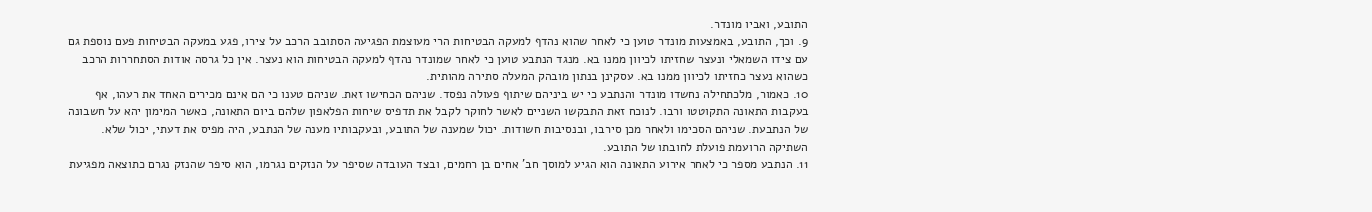התובע, ואביו מונדר.
9. וכך, התובע, באמצעות מונדר טוען כי לאחר שהוא נהדף למעקה הבטיחות הרי מעוצמת הפגיעה הסתובב הרכב על צירו, פגע במעקה הבטיחות פעם נוספת גם עם צידו השמאלי ונעצר שחזיתו לכיוון ממנו בא. מנגד הנתבע טוען כי לאחר שמונדר נהדף למעקה הבטיחות הוא נעצר. אין כל גרסה אודות הסתחררות הרכב כשהוא נעצר כחזיתו לכיוון ממנו בא. עסקינן בנתון מובהק המעלה סתירה מהותית.
10. כאמור, מלכתחילה נחשדו מונדר והנתבע כי יש ביניהם שיתוף פעולה נפסד. שניהם הכחישו זאת. שניהם טענו כי הם אינם מכירים האחד את רעהו, אף בעקבות התאונה התקוטטו ורבו. לנוכח זאת התבקשו השניים לאשר לחוקר לקבל את תדפיס שיחות הפלאפון שלהם ביום התאונה, כאשר המימון יהא על חשבונה של הנתבעת. שניהם הסכימו ולאחר מכן סירבו, ובנסיבות חשודות. יכול שמענה של התובע, ובעקבותיו מענה של הנתבע, היה מפיס את דעתי, יכול שלא. השתיקה הרועמת פועלת לחובתו של התובע.
11. הנתבע מספר כי לאחר אירוע התאונה הוא הגיע למוסך חב' אחים בן רחמים, ובצד העובדה שסיפר על הנזקים נגרמו, הוא סיפר שהנזק נגרם כתוצאה מפגיעת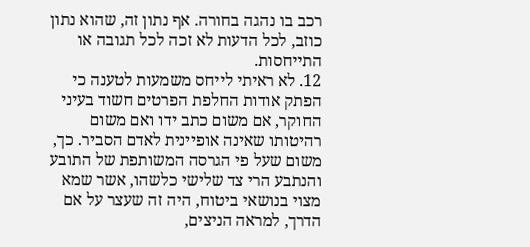רכב בו נהגה בחורה. אף נתון זה, שהוא נתון כוזב, לכל הדעות לא זכה לכל תגובה או התייחסות.
12. לא ראיתי לייחס משמעות לטענה כי הפתק אודות החלפת הפרטים חשוד בעיני החוקר, אם משום כתב ידו ואם משום רהיטותו שאינה אופיינית לאדם הסביר. כך, משום שעל פי הגרסה המשותפת של התובע והנתבע הרי צד שלישי כלשהו, אשר שמא מצוי בנושאי ביטוח, היה זה שעצר על אם הדרך, למראה הניצים,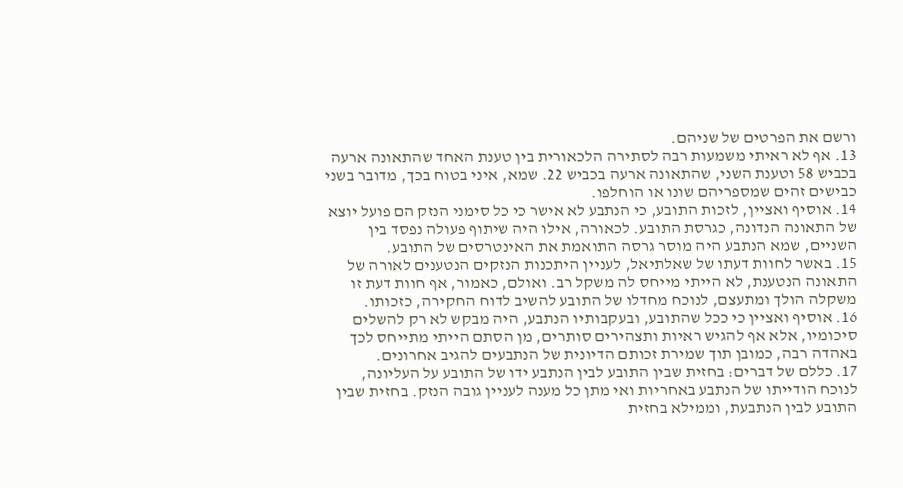ורשם את הפרטים של שניהם.
13. אף לא ראיתי משמעות רבה לסתירה הלכאורית בין טענת האחד שהתאונה ארעה בכביש 58 וטענת השני, שהתאונה ארעה בכביש 22. שמא, איני בטוח בכך, מדובר בשני כבישים זהים שמספריהם שונו או הוחלפו.
14. אוסיף ואציין, לזכות התובע, כי הנתבע לא אישר כי כל סימני הנזק הם פועל יוצא של התאונה הנדונה, כגרסת התובע. לכאורה, אילו היה שיתוף פעולה נפסד בין השניים, שמא הנתבע היה מוסר גרסה התואמת את האינטרסים של התובע.
15. באשר לחוות דעתו של שאלתיאל, לעניין היתכנות הנזקים הנטענים לאורה של התאונה הנטענת, לא הייתי מייחס לה משקל רב. ואולם, כאמור, אף חוות דעת זו משקלה הולך ומתעצם, לנוכח מחדלו של התובע להשיב לדוח החקירה, כזכותו.
16. אוסיף ואציין כי ככל שהתובע, ובעקבותיו הנתבע, היה מבקש לא רק להשלים סיכומיו, אלא אף להגיש ראיות ותצהירים סותרים, מן הסתם הייתי מתייחס לכך באהדה רבה, כמובן תוך שמירת זכותם הדיונית של הנתבעים להגיב אחרונים.
17. כללם של דברים: בחזית שבין התובע לבין הנתבע ידו של התובע על העליונה, לנוכח הודייתו של הנתבע באחריות ואי מתן כל מענה לעניין גובה הנזק. בחזית שבין התובע לבין הנתבעת, וממילא בחזית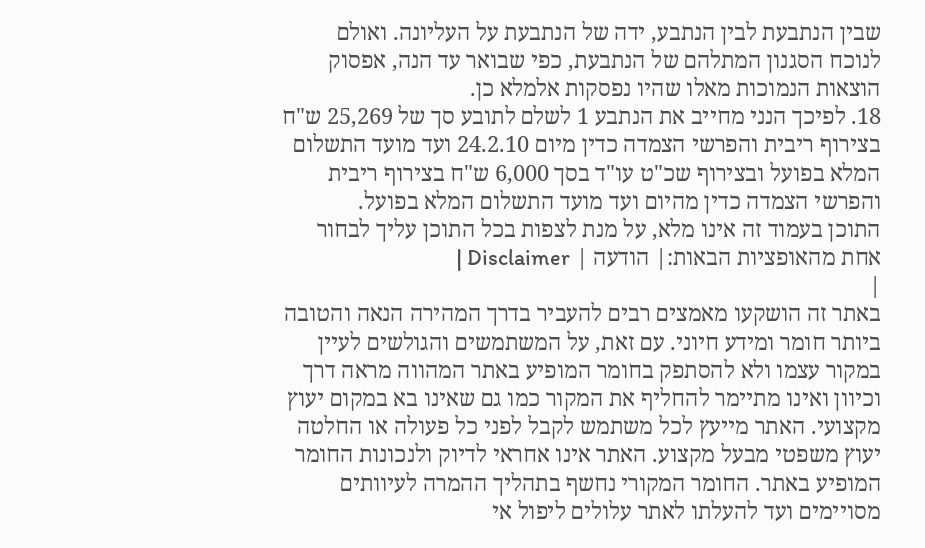שבין הנתבעת לבין הנתבע, ידה של הנתבעת על העליונה. ואולם לנוכח הסגנון המתלהם של הנתבעת, כפי שבואר עד הנה, אפסוק הוצאות הנמוכות מאלו שהיו נפסקות אלמלא כן.
18. לפיכך הנני מחייב את הנתבע 1 לשלם לתובע סך של 25,269 ש"ח בצירוף ריבית והפרשי הצמדה כדין מיום 24.2.10 ועד מועד התשלום המלא בפועל ובצירוף שכ"ט עו"ד בסך 6,000 ש"ח בצירוף ריבית והפרשי הצמדה כדין מהיום ועד מועד התשלום המלא בפועל.
התוכן בעמוד זה אינו מלא, על מנת לצפות בכל התוכן עליך לבחור אחת מהאופציות הבאות:| הודעה | Disclaimer |
|
באתר זה הושקעו מאמצים רבים להעביר בדרך המהירה הנאה והטובה ביותר חומר ומידע חיוני. עם זאת, על המשתמשים והגולשים לעיין במקור עצמו ולא להסתפק בחומר המופיע באתר המהווה מראה דרך וכיוון ואינו מתיימר להחליף את המקור כמו גם שאינו בא במקום יעוץ מקצועי. האתר מייעץ לכל משתמש לקבל לפני כל פעולה או החלטה יעוץ משפטי מבעל מקצוע. האתר אינו אחראי לדיוק ולנכונות החומר המופיע באתר. החומר המקורי נחשף בתהליך ההמרה לעיוותים מסויימים ועד להעלתו לאתר עלולים ליפול אי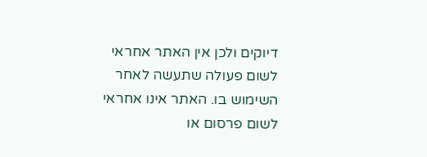דיוקים ולכן אין האתר אחראי לשום פעולה שתעשה לאחר השימוש בו. האתר אינו אחראי לשום פרסום או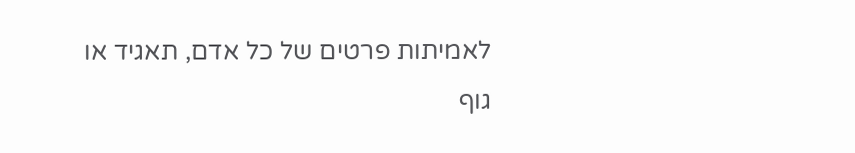לאמיתות פרטים של כל אדם, תאגיד או גוף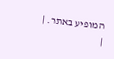המופיע באתר. |
|